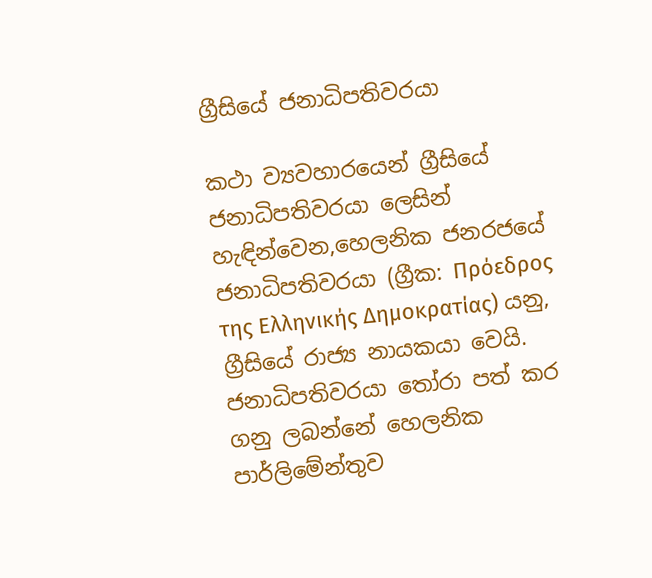ග්‍රීසියේ ජනාධිපතිවරයා

කථා ව්‍යවහාරයෙන් ග්‍රීසියේ ජනාධිපතිවරයා ලෙසින් හැඳින්වෙන,හෙලනික ජනරජයේ ජනාධිපතිවරයා (ග්‍රීක: Πρόεδρος της Ελληνικής Δημοκρατίας) යනු, ග්‍රීසියේ රාජ්‍ය නායකයා වෙයි. ජනාධිපතිවරයා තෝරා පත් කර ගනු ලබන්නේ හෙලනික පාර්ලිමේන්තුව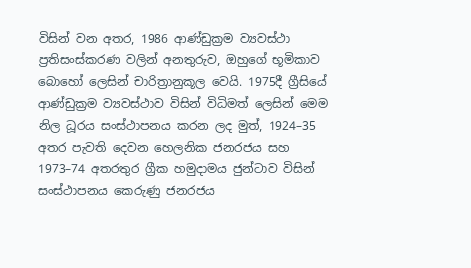විසින් වන අතර, 1986 ආණ්ඩුක්‍රම ව්‍යවස්ථා ප්‍රතිසංස්කරණ වලින් අනතුරුව, ඔහුගේ භූමිකාව බොහෝ ලෙසින් චාරිත්‍රානුකූල වෙයි. 1975දී ග්‍රීසියේ ආණ්ඩුක්‍රම ව්‍යවස්ථාව විසින් විධිමත් ලෙසින් මෙම නිල ධූරය සංස්ථාපනය කරන ලද මුත්, 1924–35 අතර පැවති දෙවන හෙලනික ජනරජය සහ 1973–74 අතරතුර ග්‍රීක හමුදාමය ජුන්ටාව විසින් සංස්ථාපනය කෙරුණු ජනරජය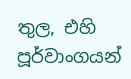තුල, එහි පූර්වාංගයන්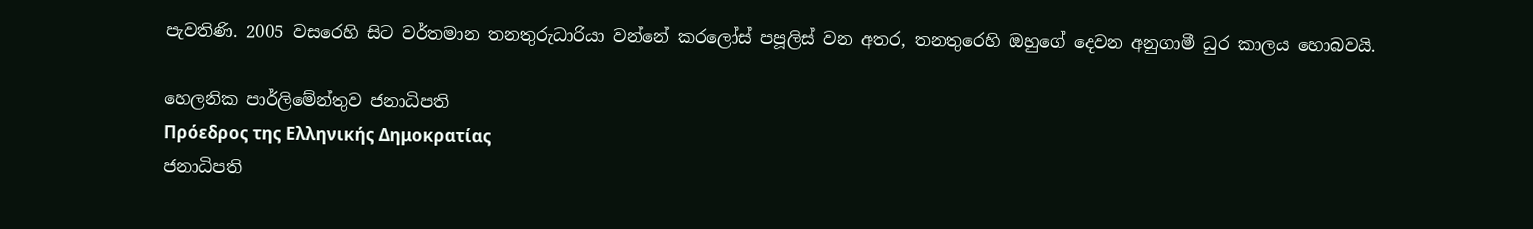පැවතිණි. 2005 වසරෙහි සිට වර්තමාන තනතුරුධාරියා වන්නේ කරලෝස් පපූලිස් වන අතර, තනතුරෙහි ඔහුගේ දෙවන අනුගාමී ධුර කාලය හොබවයි.

හෙලනික පාර්ලිමේන්තුව ජනාධිපති
Πρόεδρος της Ελληνικής Δημοκρατίας
ජනාධිපති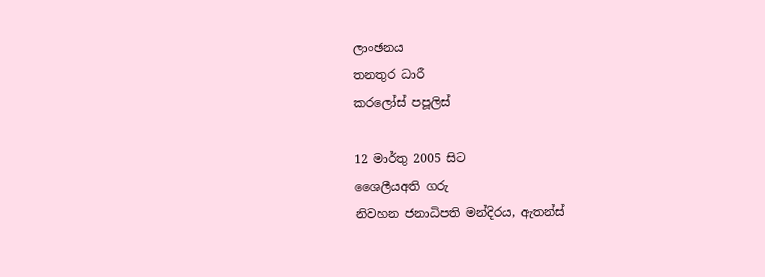ලාංඡනය
තනතුර ධාරී
කරලෝස් පපූලිස්

12 මාර්තු 2005 සිට
ශෛලීයඅති ගරු
නිවහන ජනාධිපති මන්දිරය, ඇතන්ස්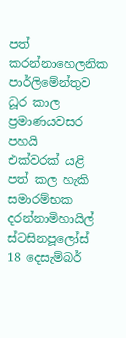පත් කරන්නාහෙලනික පාර්ලිමේන්තුව
ධූර කාල ප්‍රමාණයවසර පහයි
එක්වරක් යළි පත් කල හැකි
සමාරම්භක දරන්නාමිහායිල් ස්ටසිනපූලෝස්
18 දෙසැම්බර්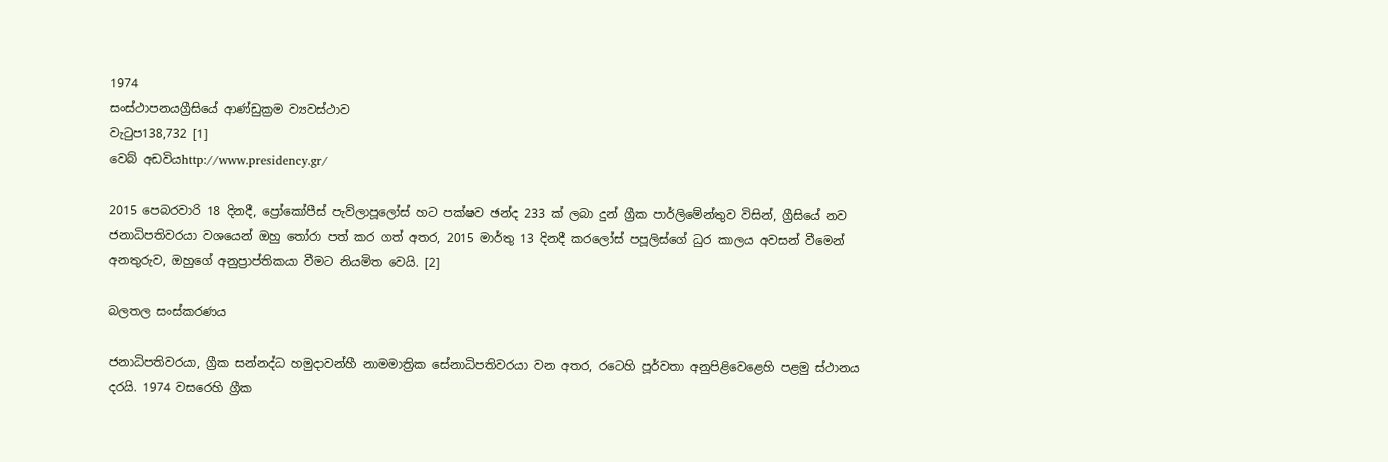1974
සංස්ථාපනයග්‍රීසියේ ආණ්ඩුක්‍රම ව්‍යවස්ථාව
වැටුප138,732 [1]
වෙබ් අඩවියhttp://www.presidency.gr/

2015 පෙබරවාරි 18 දිනදී, ප්‍රෝකෝපීස් පැව්ලාපූලෝස් හට පක්ෂව ඡන්ද 233 ක් ලබා දුන් ග්‍රීක පාර්ලිමේන්තුව විසින්, ග්‍රීසියේ නව ජනාධිපතිවරයා වශයෙන් ඔහු තෝරා පත් කර ගත් අතර, 2015 මාර්තු 13 දිනදී කරලෝස් පපූලිස්ගේ ධුර කාලය අවසන් වීමෙන් අනතුරුව, ඔහුගේ අනුප්‍රාප්තිකයා වීමට නියමිත වෙයි. [2]

බලතල සංස්කරණය

ජනාධිපතිවරයා, ග්‍රීක සන්නද්ධ හමුදාවන්හී නාමමාත්‍රික සේනාධිපතිවරයා වන අතර, රටෙහි පූර්වතා අනුපිළිවෙළෙහි පළමු ස්ථානය දරයි. 1974 වසරෙහි ග්‍රීක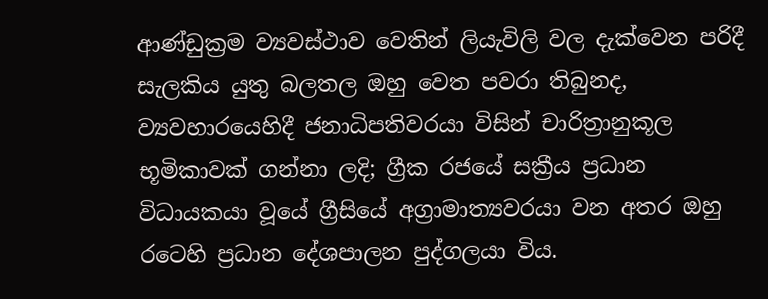ආණ්ඩුක්‍රම ව්‍යවස්ථාව වෙතින් ලියැවිලි වල දැක්වෙන පරිදී සැලකිය යුතු බලතල ඔහු වෙත පවරා තිබුනද, ව්‍යවහාරයෙහිදී ජනාධිපතිවරයා විසින් චාරිත්‍රානුකූල භූමිකාවක් ගන්නා ලදි; ග්‍රීක රජයේ සක්‍රීය ප්‍රධාන විධායකයා වූයේ ග්‍රීසියේ අග්‍රාමාත්‍යවරයා වන අතර ඔහු රටෙහි ප්‍රධාන දේශපාලන පුද්ගලයා විය.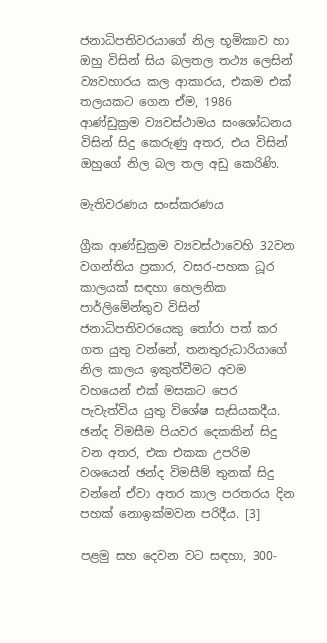ජනාධිපතිවරයාගේ නිල භූමිකාව හා ඔහු විසින් සිය බලතල තථ්‍ය ලෙසින් ව්‍යවහාරය කල ආකාරය, එකම එක් තලයකට ගෙන ඒම, 1986 ආණ්ඩුක්‍රම ව්‍යවස්ථාමය සංශෝධනය විසින් සිදු කෙරුණු අතර, එය විසින් ඔහුගේ නිල බල තල අඩු කෙරිණි.

මැතිවරණය සංස්කරණය

ග්‍රීක ආණ්ඩුක්‍රම ව්‍යවස්ථාවෙහි 32වන වගන්තිය ප්‍රකාර, වසර-පහක ධූර කාලයක් සඳහා හෙලනික පාර්ලිමේන්තුව විසින් ජනාධිපතිවරයෙකු තෝරා පත් කර ගත යුතු වන්නේ, තනතුරුධාරියාගේ නිල කාලය ඉකුත්වීමට අවම වහයෙන් එක් මසකට පෙර පැවැත්විය යුතු විශේෂ සැසියකදීය. ඡන්ද විමසීම පියවර දෙකකින් සිදු වන අතර, එක එකක උපරිම වශයෙන් ඡන්ද විමසීම් තුනක් සිදු වන්නේ ඒවා අතර කාල පරතරය දින පහක් නොඉක්මවන පරිදීය. [3]

පළමු සහ දෙවන වට සඳහා, 300-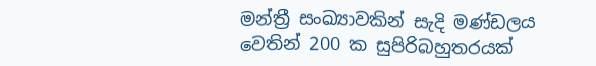මන්ත්‍රී සංඛ්‍යාවකින් සැදි මණ්ඩලය වෙතින් 200 ක සුපිරිබහුතරයක්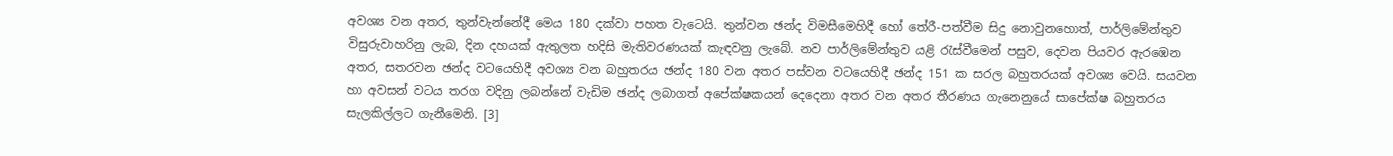අවශ්‍ය වන අතර, තුන්වැන්නේදී මෙය 180 දක්වා පහත වැටෙයි. තුන්වන ඡන්ද විමසීමෙහිදී හෝ තේරී-පත්වීම සිදු නොවුනහොත්, පාර්ලිමේන්තුව විසුරුවාහරිනු ලැබ, දින දහයක් ඇතුලත හදිසි මැතිවරණයක් කැඳවනු ලැබේ. නව පාර්ලිමේන්තුව යළි රැස්වීමෙන් පසුව, දෙවන පියවර ඇරඹෙන අතර, සතරවන ඡන්ද වටයෙහිදී අවශ්‍ය වන බහුතරය ඡන්ද 180 වන අතර පස්වන වටයෙහිදී ඡන්ද 151 ක සරල බහුතරයක් අවශ්‍ය වෙයි. සයවන හා අවසන් වටය තරග වදිනු ලබන්නේ වැඩිම ඡන්ද ලබාගත් අපේක්ෂකයන් දෙදෙනා අතර වන අතර තීරණය ගැනෙනුයේ සාපේක්ෂ බහුතරය සැලකිල්ලට ගැනීමෙනි. [3]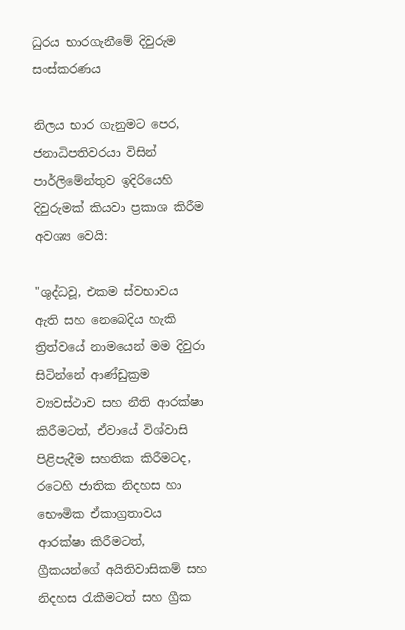ධුරය භාරගැනීමේ දිවුරුම සංස්කරණය

නිලය භාර ගැනුමට පෙර, ජනාධිපතිවරයා විසින් පාර්ලිමේන්තුව ඉදිරියෙහි දිවුරුමක් කියවා ප්‍රකාශ කිරීම අවශ්‍ය වෙයි:

"ශුද්ධවූ, එකම ස්වභාවය ඇති සහ නෙබෙදිය හැකි ත්‍රිත්වයේ නාමයෙන් මම දිවුරා සිටින්නේ ආණ්ඩුක්‍රම ව්‍යවස්ථාව සහ නීති ආරක්ෂා කිරීමටත්, ඒවායේ විශ්වාසි පිළිපැදීම සහතික කිරීමටද, රටෙහි ජාතික නිදහස හා භෞමික ඒකාග්‍රතාවය ආරක්ෂා කිරීමටත්, ග්‍රීකයන්ගේ අයිතිවාසිකම් සහ නිදහස රැකීමටත් සහ ග්‍රීක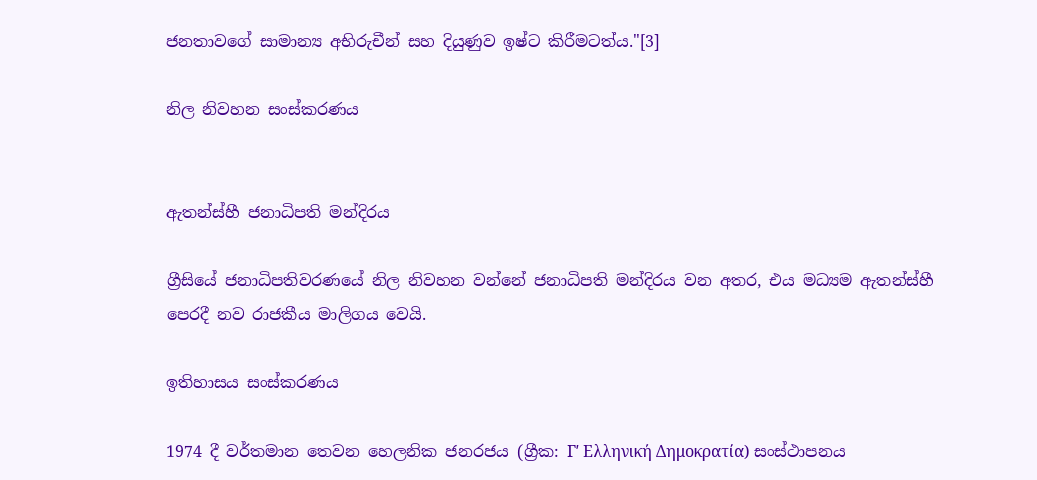ජනතාවගේ සාමාන්‍ය අභිරුචීන් සහ දියුණුව ඉෂ්ට කිරීමටත්ය."[3]

නිල නිවහන සංස්කරණය


ඇතන්ස්හී ජනාධිපති මන්දිරය

ග්‍රීසියේ ජනාධිපතිවරණයේ නිල නිවහන වන්නේ ජනාධිපති මන්දිරය වන අතර, එය මධ්‍යම ඇතන්ස්හී පෙරදී නව රාජකීය මාලිගය වෙයි.

ඉතිහාසය සංස්කරණය

1974 දී වර්තමාන තෙවන හෙලනික ජනරජය (ග්‍රීක: Γʹ Ελληνική Δημοκρατία) සංස්ථාපනය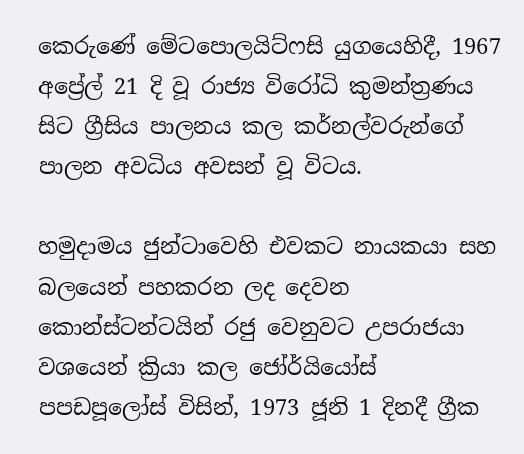කෙරුණේ මේටපොලයිට්ෆසි යුගයෙහිදී, 1967 අප්‍රේල් 21 දි වූ රාජ්‍ය විරෝධි කුමන්ත්‍රණය සිට ග්‍රීසිය පාලනය කල කර්නල්වරුන්ගේ පාලන අවධිය අවසන් වූ විටය.

හමුදාමය ජුන්ටාවෙහි එවකට නායකයා සහ බලයෙන් පහකරන ලද දෙවන කොන්ස්ටන්ටයින් රජු වෙනුවට උපරාජයා වශයෙන් ක්‍රියා කල ජෝර්යියෝස් පපඩපූලෝස් විසින්, 1973 ජූනි 1 දිනදී ග්‍රීක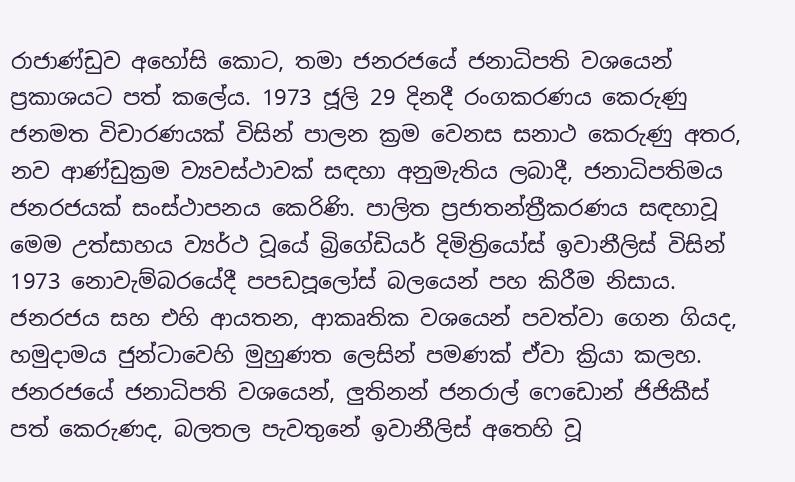රාජාණ්ඩුව අහෝසි කොට, තමා ජනරජයේ ජනාධිපති වශයෙන් ප්‍රකාශයට පත් කලේය. 1973 ජූලි 29 දිනදී රංගකරණය කෙරුණු ජනමත විචාරණයක් විසින් පාලන ක්‍රම වෙනස සනාථ කෙරුණු අතර, නව ආණ්ඩුක්‍රම ව්‍යවස්ථාවක් සඳහා අනුමැතිය ලබාදී, ජනාධිපතිමය ජනරජයක් සංස්ථාපනය කෙරිණි. පාලිත ප්‍රජාතන්ත්‍රීකරණය සඳහාවූ මෙම උත්සාහය ව්‍යර්ථ වූයේ බ්‍රිගේඩියර් දිමිත්‍රියෝස් ඉවානීලිස් විසින් 1973 නොවැම්බරයේදී පපඩපූලෝස් බලයෙන් පහ කිරීම නිසාය. ජනරජය සහ එහි ආයතන, ආකෘතික වශයෙන් පවත්වා ගෙන ගියද, හමුදාමය ජුන්ටාවෙහි මුහුණත ලෙසින් පමණක් ඒවා ක්‍රියා කලහ. ජනරජයේ ජනාධිපති වශයෙන්, ලුතිනන් ජනරාල් ෆෙඩොන් ජිජිකීස් පත් කෙරුණද, බලතල පැවතුනේ ඉවානීලිස් අතෙහි වූ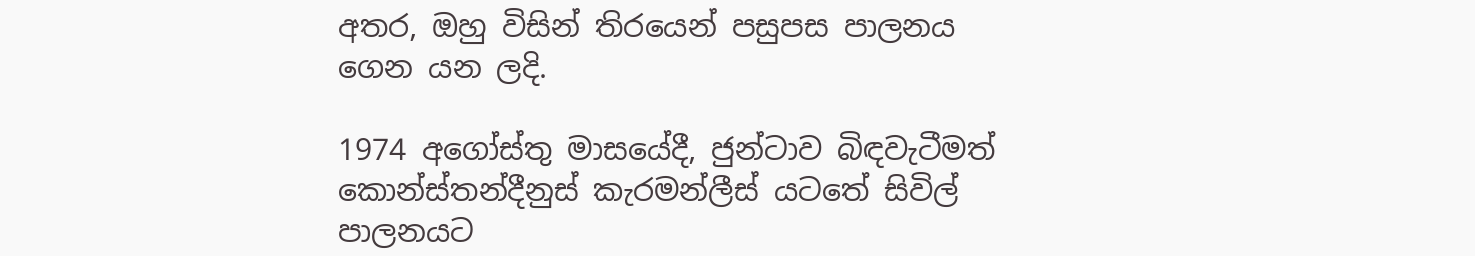අතර, ඔහු විසින් තිරයෙන් පසුපස පාලනය ගෙන යන ලදි.

1974 අගෝස්තු මාසයේදී, ජුන්ටාව බිඳවැටීමත් කොන්ස්තන්දීනුස් කැරමන්ලීස් යටතේ සිවිල් පාලනයට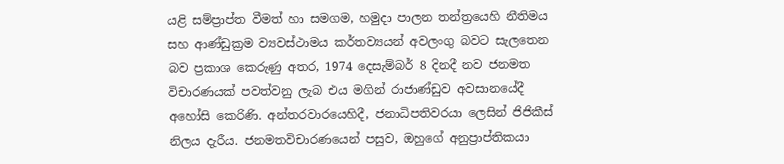යළි සම්ප්‍රාප්ත වීමත් හා සමගම, හමුදා පාලන තන්ත්‍රයෙහි නීතිමය සහ ආණ්ඩුක්‍රම ව්‍යවස්ථාමය කර්තව්‍යයන් අවලංගු බවට සැලතෙන බව ප්‍රකාශ කෙරුණු අතර, 1974 දෙසැම්බර් 8 දිනදී නව ජනමත විචාරණයක් පවත්වනු ලැබ එය මගින් රාජාණ්ඩුව අවසානයේදී අහෝසි කෙරිණි. අන්තරවාරයෙහිදී, ජනාධිපතිවරයා ලෙසින් ජිජිකීස් නිලය දැරීය. ජනමතවිචාරණයෙන් පසුව, ඔහුගේ අනුප්‍රාප්තිකයා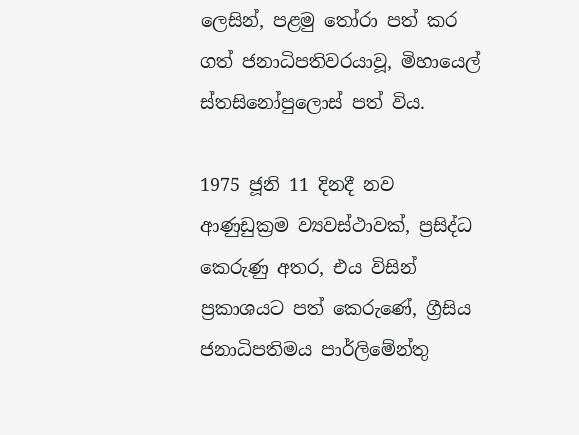ලෙසින්, පළමු තෝරා පත් කර ගත් ජනාධිපතිවරයාවූ, මිහායෙල් ස්තසිනෝපුලොස් පත් විය.

1975 ජූනි 11 දිනදී නව ආණුඩුක්‍රම ව්‍යවස්ථාවක්, ප්‍රසිද්ධ කෙරුණු අතර, එය විසින් ප්‍රකාශයට පත් කෙරුණේ, ග්‍රීසිය ජනාධිපතිමය පාර්ලිමේන්තු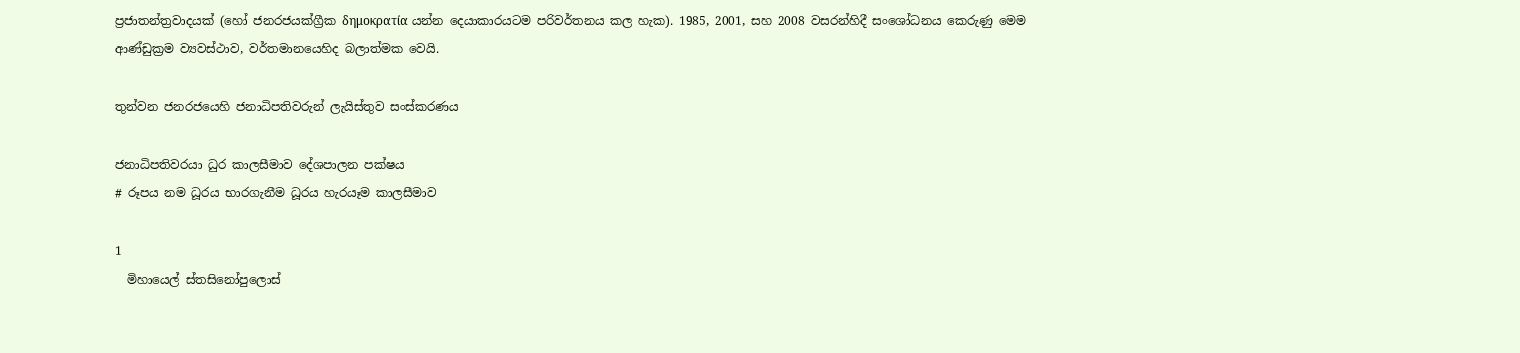ප්‍රජාතන්ත්‍රවාදයක් (හෝ ජනරජයක්ග්‍රීක δημοκρατία යන්න දෙයාකාරයටම පරිවර්තනය කල හැක). 1985, 2001, සහ 2008 වසරන්හිදී සංශෝධනය කෙරුණු මෙම ආණ්ඩුක්‍රම ව්‍යවස්ථාව, වර්තමානයෙහිද බලාත්මක වෙයි.

තුන්වන ජනරජයෙහි ජනාධිපතිවරුන් ලැයිස්තුව සංස්කරණය

ජනාධිපතිවරයා ධුර කාලසීමාව දේශපාලන පක්ෂය
# රූපය නම ධූරය භාරගැනීම ධූරය හැරයෑම කාලසීමාව

1
  මිහායෙල් ස්තසිනෝපුලොස්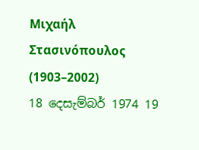Μιχαήλ Στασινόπουλος
(1903–2002)
18 දෙසැම්බර් 1974 19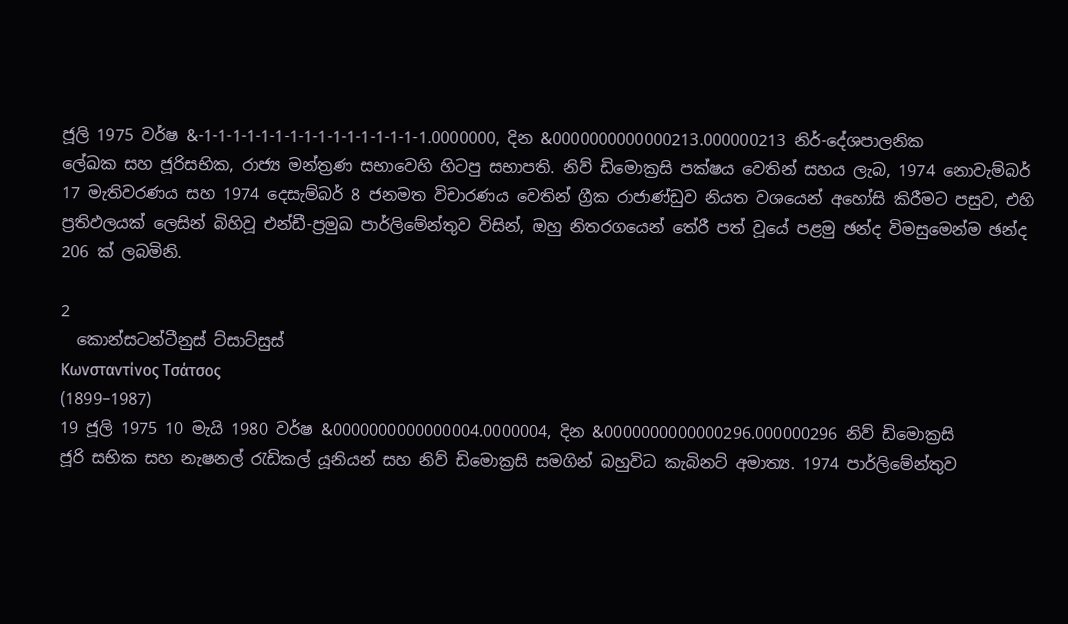ජූලි 1975 වර්ෂ &-1-1-1-1-1-1-1-1-1-1-1-1-1-1-1-1.0000000, දින &0000000000000213.000000213 නිර්-දේශපාලනික
ලේඛක සහ ජූරිසභික, රාජ්‍ය මන්ත්‍රණ සභාවෙහි හිටපු සභාපති. නිව් ඩිමොක්‍රසි පක්ෂය වෙතින් සහය ලැබ, 1974 නොවැම්බර් 17 මැතිවරණය සහ 1974 දෙසැම්බර් 8 ජනමත විචාරණය වෙතින් ග්‍රීක රාජාණ්ඩුව නියත වශයෙන් අහෝසි කිරීමට පසුව, එහි ප්‍රතිඵලයක් ලෙසින් බිහිවූ එන්ඩී-ප්‍රමුඛ පාර්ලිමේන්තුව විසින්, ඔහු නිතරගයෙන් තේරී පත් වූයේ පළමු ඡන්ද විමසුමෙන්ම ඡන්ද 206 ක් ලබමිනි.

2
  කොන්සටන්ටීනුස් ට්සාට්සුස්
Κωνσταντίνος Τσάτσος
(1899–1987)
19 ජූලි 1975 10 මැයි 1980 වර්ෂ &0000000000000004.0000004, දින &0000000000000296.000000296 නිව් ඩිමොක්‍රසි
ජූරි සභික සහ නැෂනල් රැඩිකල් යූනියන් සහ නිව් ඩිමොක්‍රසි සමගින් බහුවිධ කැබිනට් අමාත්‍ය. 1974 පාර්ලිමේන්තුව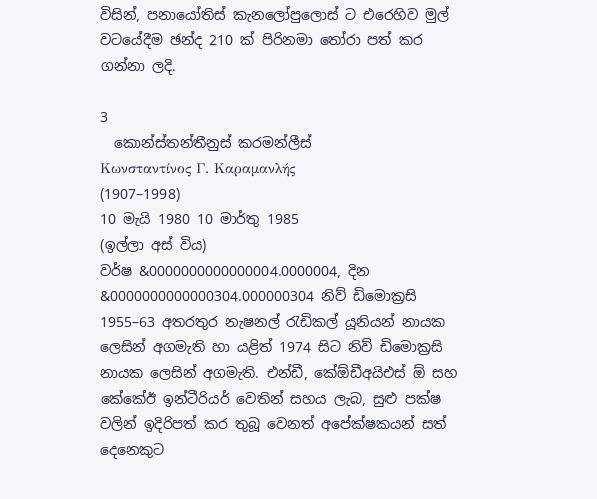විසින්, පනායෝතිස් කැනලෝපුලොස් ට එරෙහිව මුල් වටයේදීම ඡන්ද 210 ක් පිරිනමා තෝරා පත් කර ගන්නා ලදි.

3
  කොන්ස්තන්තීනුස් කරමන්ලීස්
Κωνσταντίνος Γ. Καραμανλής
(1907–1998)
10 මැයි 1980 10 මාර්තු 1985
(ඉල්ලා අස් විය)
වර්ෂ &0000000000000004.0000004, දින &0000000000000304.000000304 නිව් ඩිමොක්‍රසි
1955–63 අතරතුර නැෂනල් රැඩිකල් යූනියන් නායක ලෙසින් අගමැති හා යළිත් 1974 සිට නිව් ඩිමොක්‍රසි නායක ලෙසින් අගමැති. එන්ඩී, කේඕඩීඅයිඑස් ඕ සහ කේකේඊ ඉන්ටීරියර් වෙතින් සහය ලැබ, සුළු පක්ෂ වලින් ඉදිරිපත් කර තුබූ වෙනත් අපේක්ෂකයන් සත් දෙනෙකුට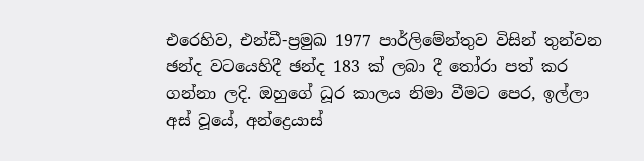එරෙහිව, එන්ඩී-ප්‍රමුඛ 1977 පාර්ලිමේන්තුව විසින් තුන්වන ඡන්ද වටයෙහිදී ඡන්ද 183 ක් ලබා දී තෝරා පත් කර ගන්නා ලදි. ඔහුගේ ධූර කාලය නිමා වීමට පෙර, ඉල්ලා අස් වූයේ, අන්ද්‍රෙයාස්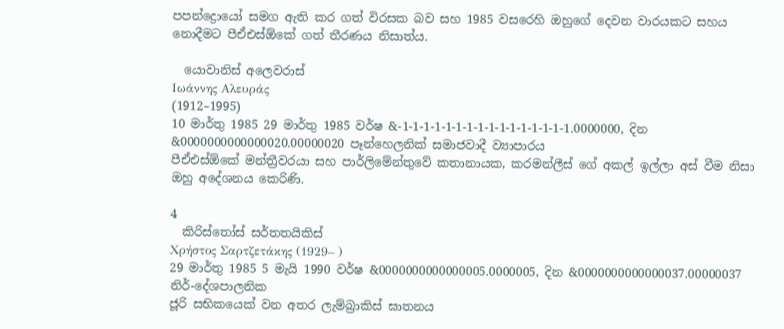පපන්ද්‍රොයෝ සමග ඇති කර ගත් විරසක බව සහ 1985 වසරෙහි ඔහුගේ දෙවන වාරයකට සහය නොදීමට පීඒඑස්ඕකේ ගත් තීරණය නිසාත්ය.

  යොවානිස් අලෙවරාස්
Ιωάννης Αλευράς
(1912–1995)
10 මාර්තු 1985 29 මාර්තු 1985 වර්ෂ &-1-1-1-1-1-1-1-1-1-1-1-1-1-1-1-1.0000000, දින &0000000000000020.00000020 පෑන්හෙලනික් සමාජවාදී ව්‍යාපාරය
පීඒඑස්ඕකේ මන්ත්‍රීවරයා සහ පාර්ලිමේන්තුවේ කතානායක, කරමන්ලීස් ගේ අකල් ඉල්ලා අස් වීම නිසා ඔහු අදේශනය කෙරිණි.

4
  කිරිස්තෝස් සර්තතයිකිස්
Χρήστος Σαρτζετάκης (1929– )
29 මාර්තු 1985 5 මැයි 1990 වර්ෂ &0000000000000005.0000005, දින &0000000000000037.00000037 නිර්-දේශපාලනික
ජූරි සභිකයෙක් වන අතර ලැම්බ්‍රාකිස් ඝාතනය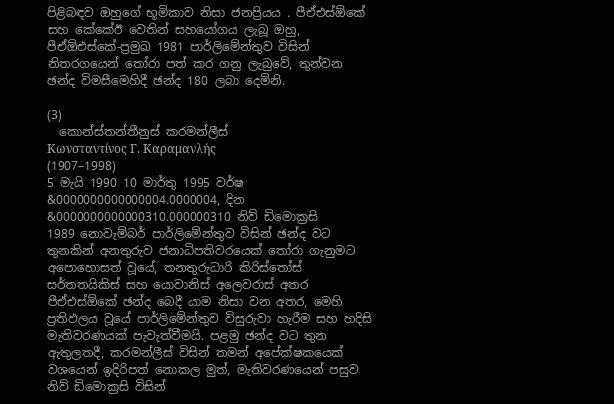පිළිබඳව ඔහුගේ භූමිකාව නිසා ජනප්‍රියය . පීඒඑස්ඕකේ සහ කේකේඊ වෙතින් සහයෝගය ලැබූ ඔහු, පීඒඕඑස්කේ-ප්‍රමුඛ 1981 පාර්ලිමේන්තුව විසින් නිතරගයෙන් තෝරා පත් කර ගනු ලැබුවේ, තුන්වන ඡන්ද විමසීමෙහිදී ඡන්ද 180 ලබා දෙමිනි.

(3)
  කොන්ස්තන්තීනුස් කරමන්ලීස්
Κωνσταντίνος Γ. Καραμανλής
(1907–1998)
5 මැයි 1990 10 මාර්තු 1995 වර්ෂ &0000000000000004.0000004, දින &0000000000000310.000000310 නිව් ඩිමොක්‍රසි
1989 නොවැම්බර් පාර්ලිමේන්තුව විසින් ඡන්ද වට තුනකින් අනතුරුව ජනාධිපතිවරයෙක් තෝරා ගැනුමට අපොහොසත් වූයේ, තනතුරුධාරි කිරිස්තෝස් සර්තතයිකිස් සහ යොවානිස් අලෙවරාස් අතර පීඒඑස්ඕකේ ඡන්ද බෙදී යාම නිසා වන අතර, මෙහි ප්‍රතිඵලය වූයේ පාර්ලිමේන්තුව විසුරුවා හැරීම සහ හදිසි මැතිවරණයක් පැවැත්වීමයි. පළමු ඡන්ද වට තුන ඇතුලතදී, කරමන්ලීස් විසින් තමන් අපේක්ෂකයෙක් වශයෙන් ඉදිරිපත් නොකල මුත්, මැතිවරණයෙන් පසුව නිව් ඩිමොක්‍රසි විසින්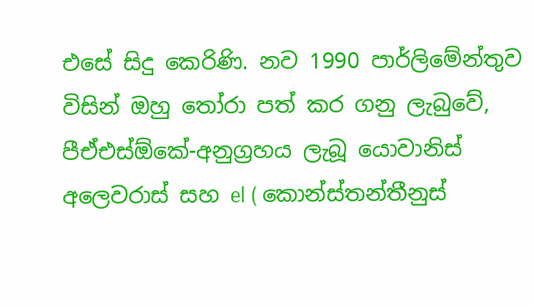එසේ සිදු කෙරිණි. නව 1990 පාර්ලිමේන්තුව විසින් ඔහු තෝරා පත් කර ගනු ලැබුවේ, පීඒඑස්ඕකේ-අනුග්‍රහය ලැබූ යොවානිස් අලෙවරාස් සහ el ( කොන්ස්තන්තීනුස්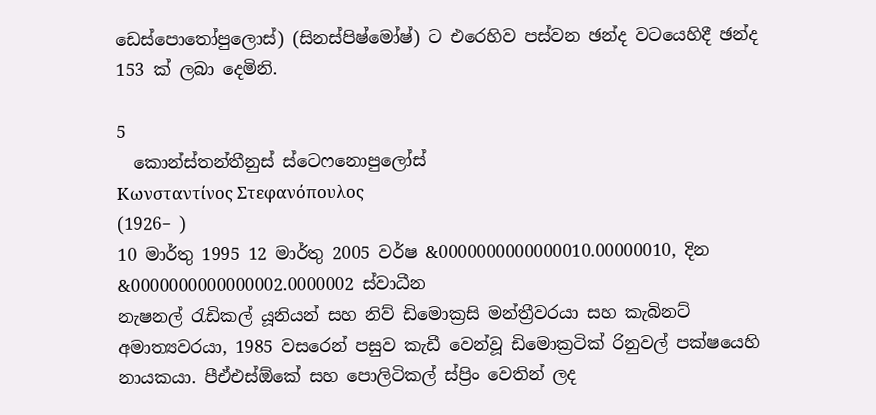ඩෙස්පොතෝපුලොස්) (සිනස්පිෂ්මෝෂ්) ට එරෙහිව පස්වන ඡන්ද වටයෙහිදී ඡන්ද 153 ක් ලබා දෙමිනි.

5
  කොන්ස්තන්තීනුස් ස්ටෙෆනොපුලෝස්
Κωνσταντίνος Στεφανόπουλος
(1926– )
10 මාර්තු 1995 12 මාර්තු 2005 වර්ෂ &0000000000000010.00000010, දින &0000000000000002.0000002 ස්වාධීන
නැෂනල් රැඩිකල් යූනියන් සහ නිව් ඩිමොක්‍රසි මන්ත්‍රීවරයා සහ කැබිනට් අමාත්‍යවරයා, 1985 වසරෙන් පසුව කැඩී වෙන්වූ ඩිමොක්‍රටික් රිනුවල් පක්ෂයෙහි නායකයා. පීඒඑස්ඕකේ සහ පොලිටිකල් ස්ප්‍රිං වෙතින් ලද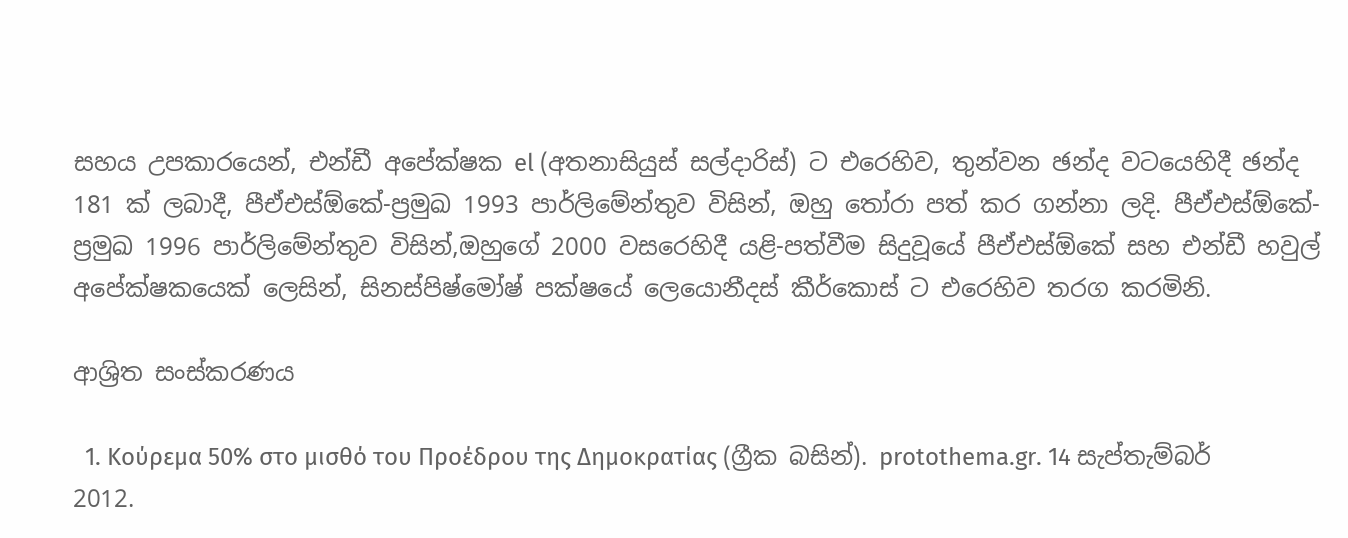සහය උපකාරයෙන්, එන්ඩී අපේක්ෂක el (අතනාසියුස් සල්දාරිස්) ට එරෙහිව, තුන්වන ඡන්ද වටයෙහිදී ඡන්ද 181 ක් ලබාදී, පීඒඑස්ඕකේ-ප්‍රමුඛ 1993 පාර්ලිමේන්තුව විසින්, ඔහු තෝරා පත් කර ගන්නා ලදි. පීඒඑස්ඕකේ-ප්‍රමුඛ 1996 පාර්ලිමේන්තුව විසින්,ඔහුගේ 2000 වසරෙහිදී යළි-පත්වීම සිදුවූයේ පීඒඑස්ඕකේ සහ එන්ඩී හවුල් අපේක්ෂකයෙක් ලෙසින්, සිනස්පිෂ්මෝෂ් පක්ෂයේ ලෙයොනීදස් කීර්කොස් ට එරෙහිව තරග කරමිනි.

ආශ්‍රිත සංස්කරණය

  1. Κούρεμα 50% στο μισθό του Προέδρου της Δημοκρατίας (ග්‍රීක බසින්). protothema.gr. 14 සැප්තැම්බර් 2012.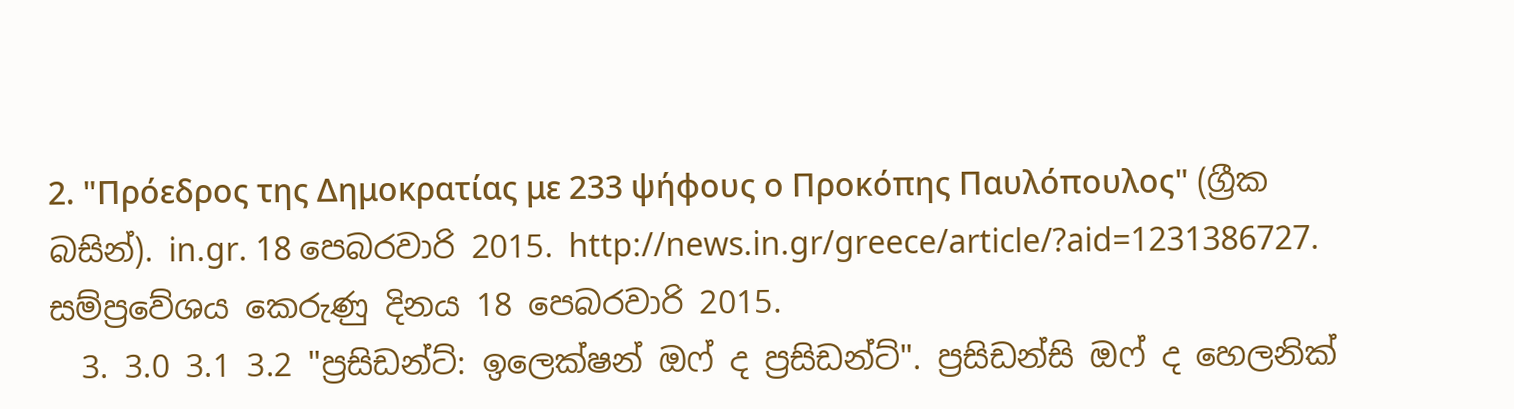2. "Πρόεδρος της Δημοκρατίας με 233 ψήφους ο Προκόπης Παυλόπουλος" (ග්‍රීක බසින්). in.gr. 18 පෙබරවාරි 2015. http://news.in.gr/greece/article/?aid=1231386727. සම්ප්‍රවේශය කෙරුණු දිනය 18 පෙබරවාරි 2015.
  3. 3.0 3.1 3.2 "ප්‍රසිඩන්ට්: ඉලෙක්ෂන් ඔෆ් ද ප්‍රසිඩන්ට්". ප්‍රසිඩන්සි ඔෆ් ද හෙලනික්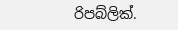රිපබ්ලික්.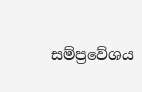සම්ප්‍රවේශය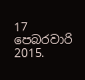17 පෙබරවාරි 2015.